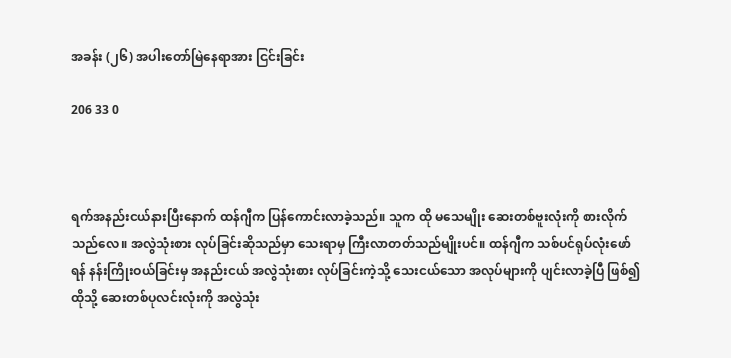အခန်း (၂၆) အပါးတော်မြဲနေရာအား ငြင်းခြင်း

206 33 0



ရက်အနည်းငယ်နားပြီးနောက် ထန်ဂျီက ပြန်ကောင်းလာခဲ့သည်။ သူက ထို မသေမျိုး ဆေးတစ်ဗူးလုံးကို စားလိုက်သည်လေ။ အလွဲသုံးစား လုပ်ခြင်းဆိုသည်မှာ သေးရာမှ ကြီးလာတတ်သည်မျိုးပင်။ ထန်ဂျီက သစ်ပင်ရုပ်လုံးဖော်ရန် နန်းကြိုးဝယ်ခြင်းမှ အနည်းငယ် အလွဲသုံးစား လုပ်ခြင်းကဲ့သို့ သေးငယ်သော အလုပ်များကို ပျင်းလာခဲ့ပြီ ဖြစ်၍ ထိုသို့ ဆေးတစ်ပုလင်းလုံးကို အလွဲသုံး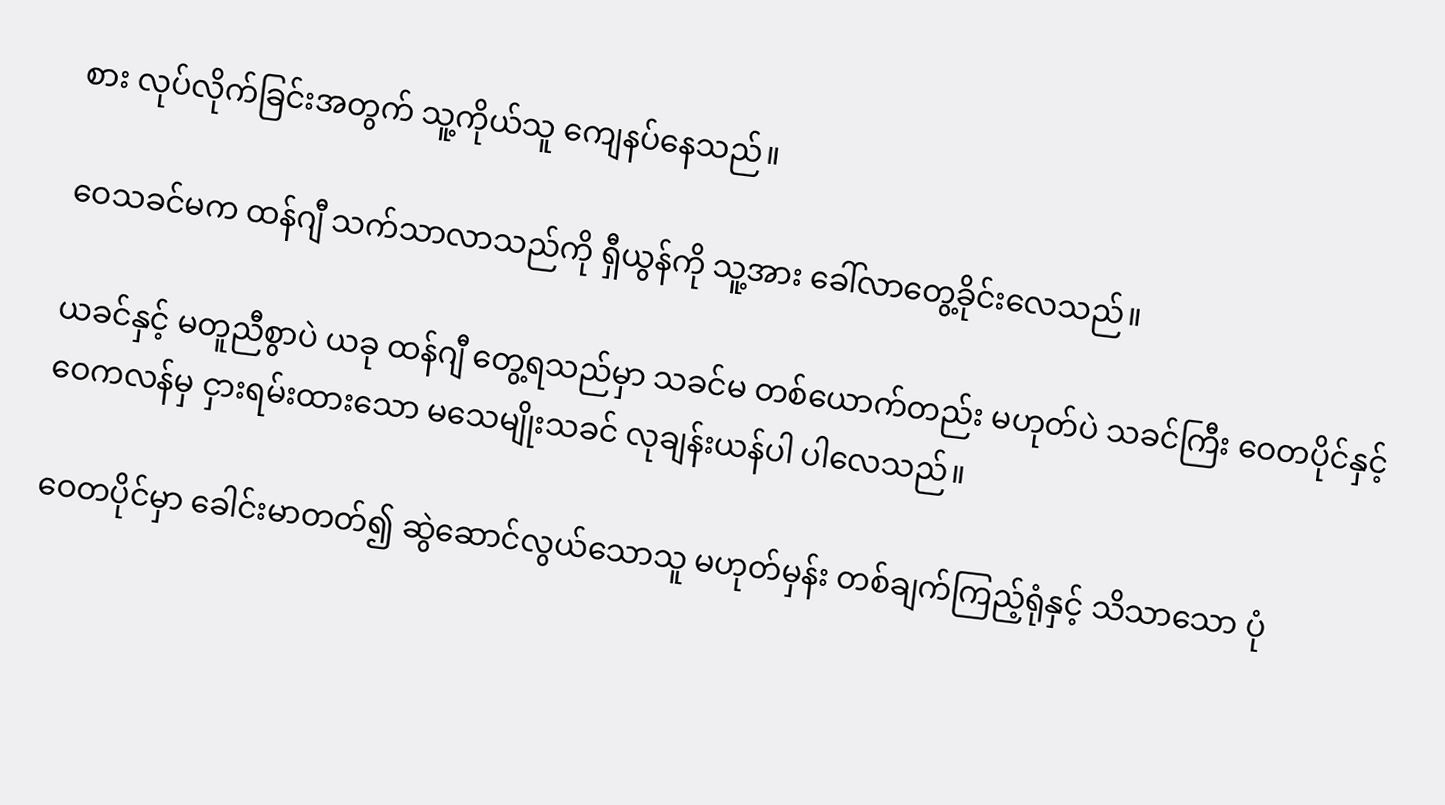စား လုပ်လိုက်ခြင်းအတွက် သူ့ကိုယ်သူ ကျေနပ်နေသည်။

ဝေသခင်မက ထန်ဂျီ သက်သာလာသည်ကို ရှီယွန်ကို သူ့အား ခေါ်လာတွေ့ခိုင်းလေသည်။

ယခင်နှင့် မတူညီစွာပဲ ယခု ထန်ဂျီ တွေ့ရသည်မှာ သခင်မ တစ်ယောက်တည်း မဟုတ်ပဲ သခင်ကြီး ဝေတပိုင်နှင့် ဝေကလန်မှ ငှားရမ်းထားသော မသေမျိုးသခင် လုချန်းယန်ပါ ပါလေသည်။

ဝေတပိုင်မှာ ခေါင်းမာတတ်၍ ဆွဲဆောင်လွယ်သောသူ မဟုတ်မှန်း တစ်ချက်ကြည့်ရုံနှင့် သိသာသော ပုံ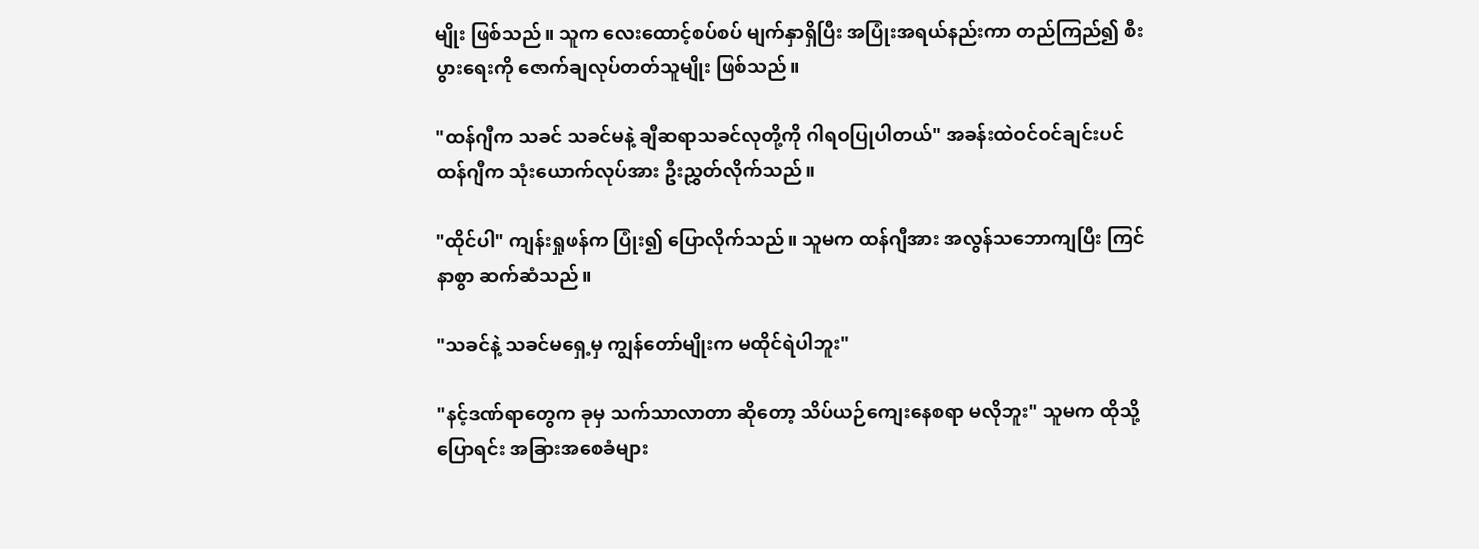မျိုး ဖြစ်သည်။ သူက လေးထောင့်စပ်စပ် မျက်နှာရှိပြီး အပြုံးအရယ်နည်းကာ တည်ကြည်၍ စီးပွားရေးကို ဇောက်ချလုပ်တတ်သူမျိုး ဖြစ်သည်။

"ထန်ဂျီက သခင် သခင်မနဲ့ ချီဆရာသခင်လုတို့ကို ဂါရဝပြုပါတယ်" အခန်းထဲဝင်ဝင်ချင်းပင် ထန်ဂျီက သုံးယောက်လုပ်အား ဦးညွှတ်လိုက်သည်။

"ထိုင်ပါ" ကျန်းရှုဖန်က ပြုံး၍ ပြောလိုက်သည်။ သူမက ထန်ဂျီအား အလွန်သဘောကျပြီး ကြင်နာစွာ ဆက်ဆံသည်။

"သခင်နဲ့ သခင်မရှေ့မှ ကျွန်တော်မျိုးက မထိုင်ရဲပါဘူး"

"နင့်ဒဏ်ရာတွေက ခုမှ သက်သာလာတာ ဆိုတော့ သိပ်ယဉ်ကျေးနေစရာ မလိုဘူး" သူမက ထိုသို့ပြောရင်း အခြားအစေခံများ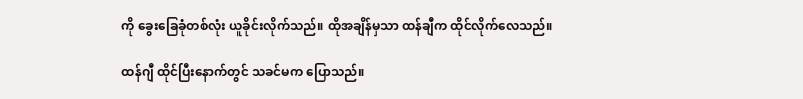ကို ခွေးခြေခုံတစ်လုံး ယူခိုင်းလိုက်သည်။ ထိုအချိန်မှသာ ထန်ချီက ထိုင်လိုက်လေသည်။

ထန်ဂျီ ထိုင်ပြီးနောက်တွင် သခင်မက ပြောသည်။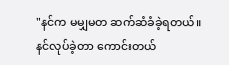"နင်က မမျှမတ ဆက်ဆံခံခဲ့ရတယ်။ နင်လုပ်ခဲ့တာ ကောင်းတယ်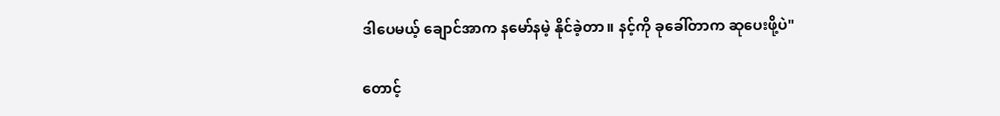ဒါပေမယ့် ချောင်အာက နမော်နမဲ့ နိုင်ခဲ့တာ။ နင့်ကို ခုခေါ်တာက ဆုပေးဖို့ပဲ"

တောင့်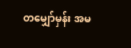တမျှော်မှန်း အမ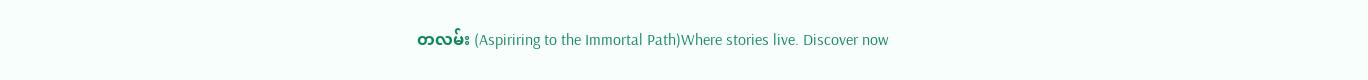တလမ်း (Aspiriring to the Immortal Path)Where stories live. Discover now